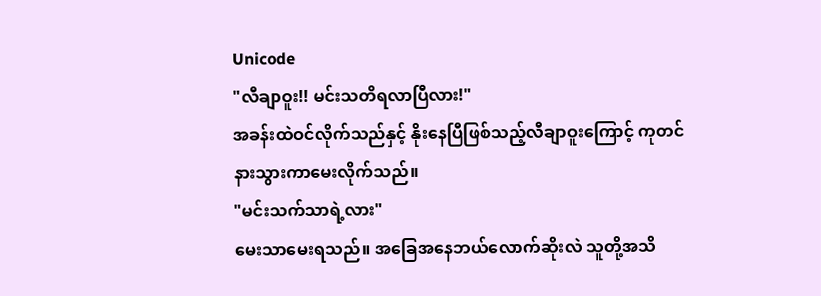Unicode
"လီချာဝူး!! မင်းသတိရလာပြီလား!"
အခန်းထဲဝင်လိုက်သည်နှင့် နိုးနေပြီဖြစ်သည့်လီချာဝူးကြောင့် ကုတင်နားသွားကာမေးလိုက်သည်။
"မင်းသက်သာရဲ့လား"
မေးသာမေးရသည်။ အခြေအနေဘယ်လောက်ဆိုးလဲ သူတို့အသိ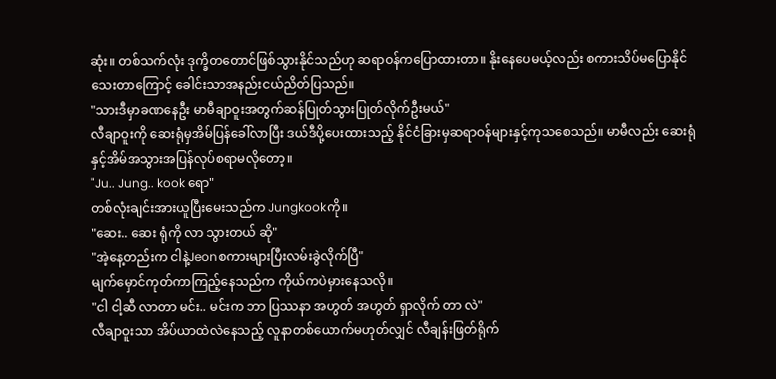ဆုံး။ တစ်သက်လုံး ဒုက္ခိတတောင်ဖြစ်သွားနိုင်သည်ဟု ဆရာဝန်ကပြောထားတာ။ နိုးနေပေမယ့်လည်း စကားသိပ်မပြောနိုင်သေးတာကြောင့် ခေါင်းသာအနည်းငယ်ညိတ်ပြသည်။
"သားဒီမှာခဏနေဦး မာမီချာဝူးအတွက်ဆန်ပြုတ်သွားပြုတ်လိုက်ဦးမယ်"
လီချာဝူးကို ဆေးရုံမှအိမ်ပြန်ခေါ်လာပြီး ဒယ်ဒီပို့ပေးထားသည့် နိုင်ငံခြားမှဆရာဝန်များနှင့်ကုသစေသည်။ မာမီလည်း ဆေးရုံနှင့်အိမ်အသွားအပြန်လုပ်စရာမလိုတော့။
"Ju.. Jung.. kook ရော"
တစ်လုံးချင်းအားယူပြီးမေးသည်က Jungkookကို။
"ဆေး.. ဆေး ရုံကို လာ သွားတယ် ဆို"
"အဲ့နေ့တည်းက ငါနဲ့Jeonစကားများပြီးလမ်းခွဲလိုက်ပြီ"
မျက်မှောင်ကုတ်ကာကြည့်နေသည်က ကိုယ်ကပဲမှားနေသလို။
"ငါ ငါ့ဆီ လာတာ မင်း.. မင်းက ဘာ ပြဿနာ အဟွတ် အဟွတ် ရှာလိုက် တာ လဲ"
လီချာဝူးသာ အိပ်ယာထဲလဲနေသည့် လူနာတစ်ယောက်မဟုတ်လျှင် လီချန်းဖြတ်ရိုက်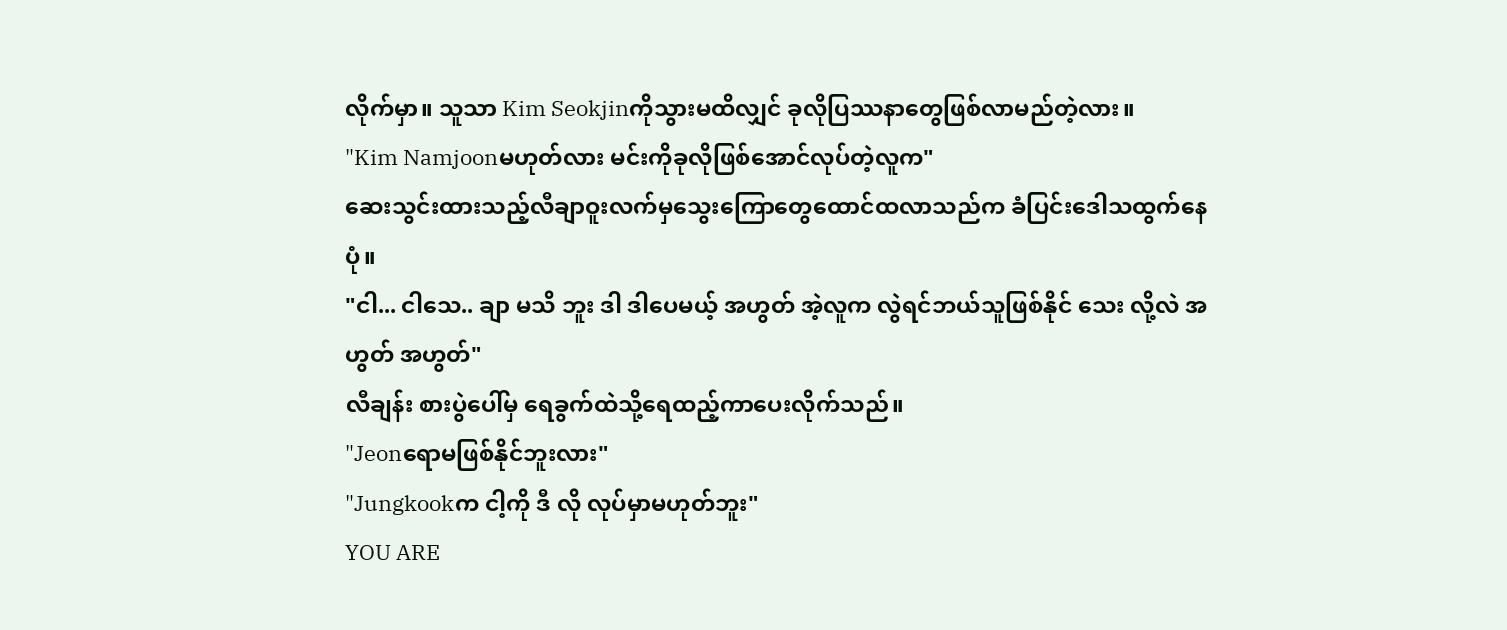လိုက်မှာ။ သူသာ Kim Seokjinကိုသွားမထိလျှင် ခုလိုပြဿနာတွေဖြစ်လာမည်တဲ့လား။
"Kim Namjoonမဟုတ်လား မင်းကိုခုလိုဖြစ်အောင်လုပ်တဲ့လူက"
ဆေးသွင်းထားသည့်လီချာဝူးလက်မှသွေးကြောတွေထောင်ထလာသည်က ခံပြင်းဒေါသထွက်နေပုံ။
"ငါ... ငါသေ.. ချာ မသိ ဘူး ဒါ ဒါပေမယ့် အဟွတ် အဲ့လူက လွဲရင်ဘယ်သူဖြစ်နိုင် သေး လို့လဲ အဟွတ် အဟွတ်"
လီချန်း စားပွဲပေါ်မှ ရေခွက်ထဲသို့ရေထည့်ကာပေးလိုက်သည်။
"Jeonရောမဖြစ်နိုင်ဘူးလား"
"Jungkookက ငါ့ကို ဒီ လို လုပ်မှာမဟုတ်ဘူး"
YOU ARE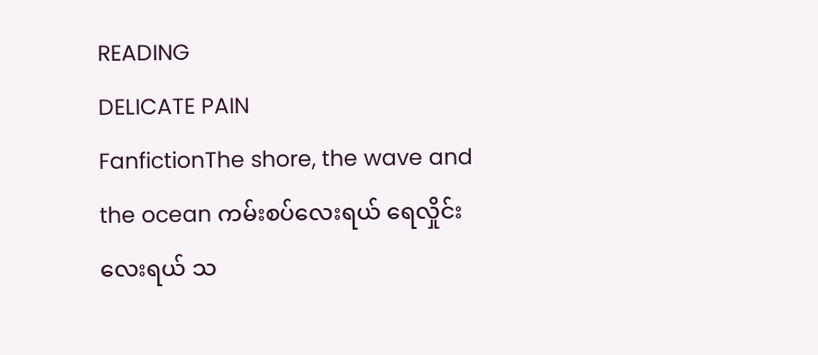READING
DELICATE PAIN
FanfictionThe shore, the wave and the ocean ကမ်းစပ်လေးရယ် ရေလှိုင်းလေးရယ် သ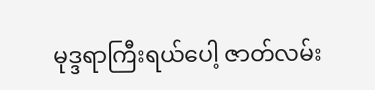မုဒ္ဒရာကြီးရယ်ပေါ့ ဇာတ်လမ်း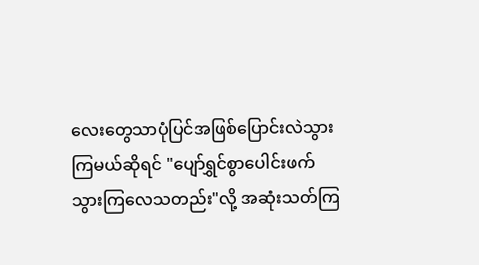လေးတွေသာပုံပြင်အဖြစ်ပြောင်းလဲသွားကြမယ်ဆိုရင် "ပျော်ရွှင်စွာပေါင်းဖက်သွားကြလေသတည်း"လို့ အဆုံးသတ်ကြ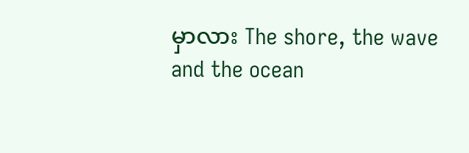မှာလား The shore, the wave and the ocean